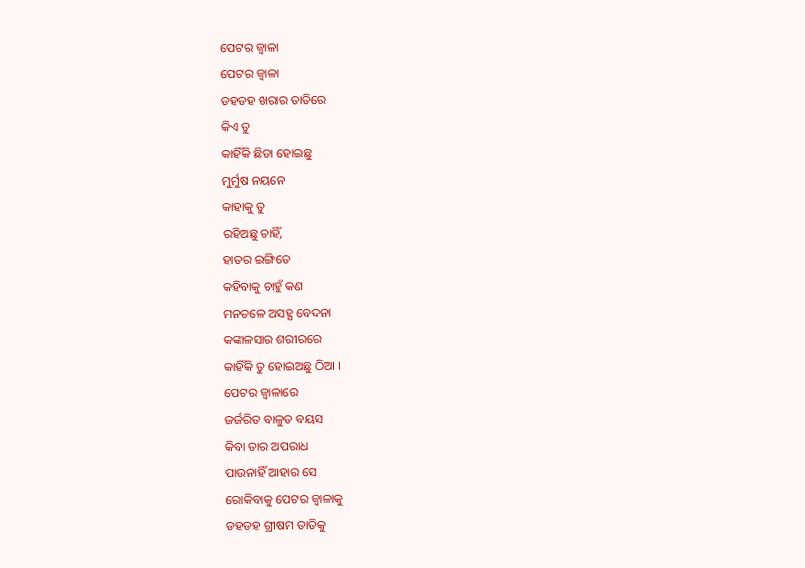ପେଟର ଜ୍ବାଳା
ପେଟର ଜ୍ବାଳା
ଡହଡହ ଖରାର ତାତିରେ
କିଏ ତୁ
କାହିଁକି ଛିଡା ହୋଇଛୁ
ମୁର୍ମୁଷ ନୟନେ
କାହାକୁ ତୁ
ରହିଅଛୁ ଚାହିଁ,
ହାତର ଇଙ୍ଗିତେ
କହିବାକୁ ଚାହୁଁ କଣ
ମନତଳେ ଅସହ୍ଯ ବେଦନା
କଙ୍କାଳସାର ଶରୀରରେ
କାହିଁକି ତୁ ହୋଇଅଛୁ ଠିଆ ।
ପେଟର ଜ୍ବାଳାରେ
ଜର୍ଜରିତ ବାଳୁତ ବୟସ
କିବା ତାର ଅପରାଧ
ପାଉନାହିଁ ଆହାର ସେ
ରୋକିବାକୁ ପେଟର ଜ୍ବାଳାକୁ
ଡହଡହ ଗ୍ରୀଷମ ତାତିକୁ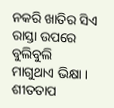ନକରି ଖାତିର ସିଏ
ରାସ୍ତା ଉପରେ ବୁଲିବୁଲି
ମାଗୁଥାଏ ଭିକ୍ଷା ।
ଶୀତତାପ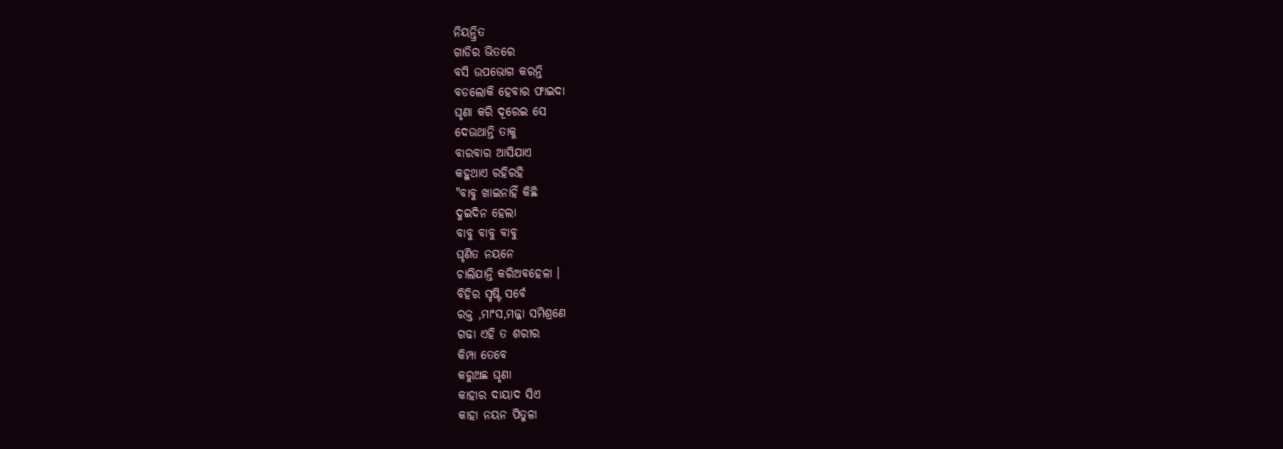ନିୟନ୍ତ୍ରିତ
ଗାଡିର ଭିତରେ
ବସି ଉପଭୋଗ କରନ୍ତି
ବଡଲୋକି ହେବାର ଫାଇଦା
ଘୃଣା କରି ଦୂରେଇ ସେ
ଦେଉଥାନ୍ତି ତାକୁ
ବାରବାର ଆସିଯାଏ
କହୁଥାଏ ରହିରହି
"ବାବୁ ଖାଇନାହିଁ କିଛି
ଦୁଇଦିନ ହେଲା
ବାବୁ ବାବୁ ବାବୁ
ଘୃଣିତ ନୟନେ
ଚାଲିଯାନ୍ତି କରିଅବହେଳା ।
ବିହିର ସୃଷ୍ଟି ସର୍ବେ
ରକ୍ତ ,ମାଂସ,ମଜ୍ଜା ସମିଶ୍ରଣେ
ଗଢା ଏହି ତ ଶରୀର
କିମ୍ପା ତେବେ
କରୁଅଛ ଘୃଣା
କାହାର ଦାୟାଦ ସିଏ
କାହା ନୟନ ପିତୁଳା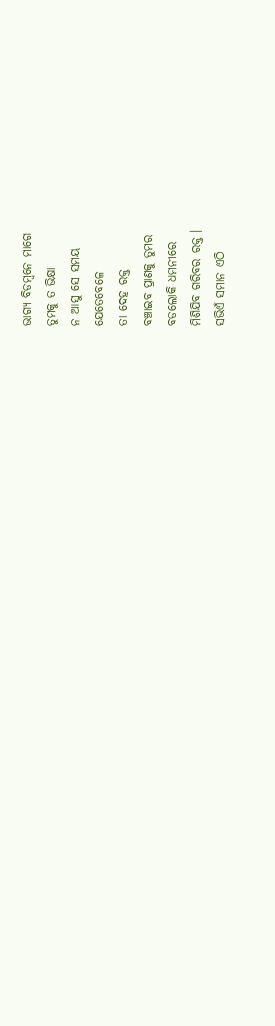ଭାଗ୍ଯ ବିଡମ୍ବନେ ମାଗେ
ତୁମକୁ ତ ଭିକ୍ଷା
ନ ଆସୁ ସେ ସମୟ
ଯେତେବେଳେ
ତା ଦେହ ରକ୍ତ
ବଞ୍ଚାଇବ ପ୍ରାଣକୁ ତୁମର
ବଡଲୋକି ଧମନୀରେ
ମିଶିଯିବ ଗରିବର ରକ୍ତ ।
ସଭିଏଁ ସମାନ ଏଠି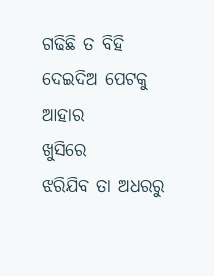ଗଢିଛି ତ ବିହି
ଦେଇଦିଅ ପେଟକୁ ଆହାର
ଖୁସିରେ
ଝରିଯିବ ତା ଅଧରରୁ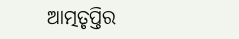ଆତ୍ମତୃପ୍ତିର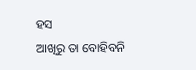ହସ
ଆଖିରୁ ତା ବୋହିବନି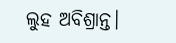ଲୁହ ଅବିଶ୍ରାନ୍ତ।